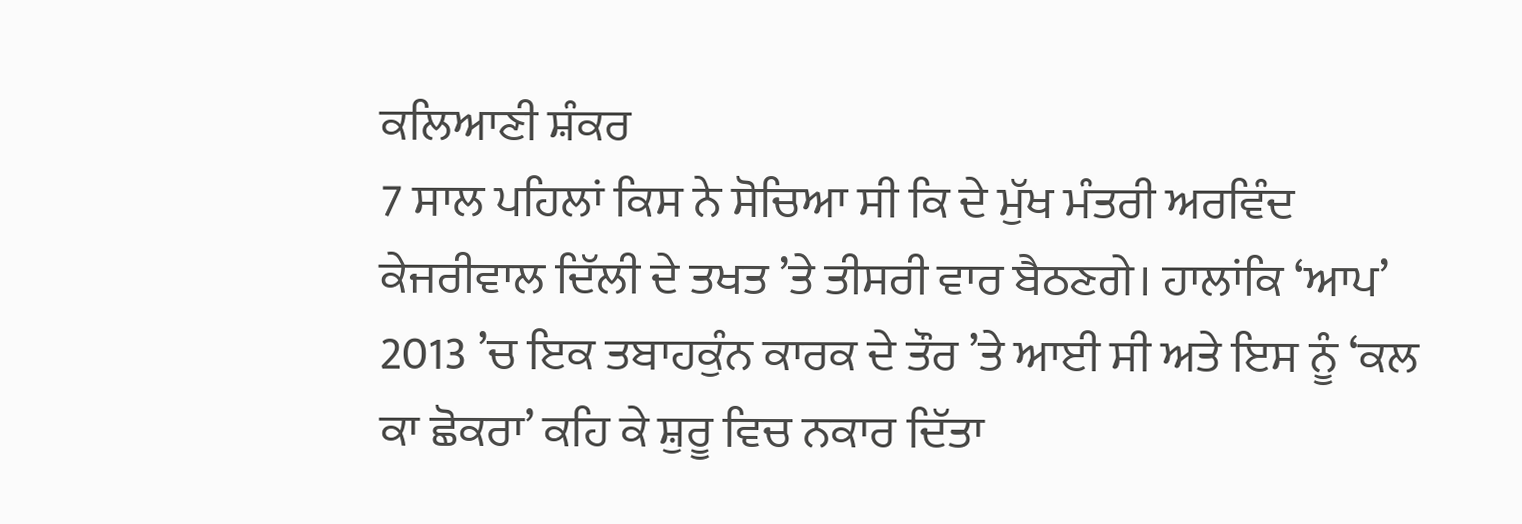ਕਲਿਆਣੀ ਸ਼ੰਕਰ
7 ਸਾਲ ਪਹਿਲਾਂ ਕਿਸ ਨੇ ਸੋਚਿਆ ਸੀ ਕਿ ਦੇ ਮੁੱਖ ਮੰਤਰੀ ਅਰਵਿੰਦ ਕੇਜਰੀਵਾਲ ਦਿੱਲੀ ਦੇ ਤਖਤ ’ਤੇ ਤੀਸਰੀ ਵਾਰ ਬੈਠਣਗੇ। ਹਾਲਾਂਕਿ ‘ਆਪ’ 2013 ’ਚ ਇਕ ਤਬਾਹਕੁੰਨ ਕਾਰਕ ਦੇ ਤੌਰ ’ਤੇ ਆਈ ਸੀ ਅਤੇ ਇਸ ਨੂੰ ‘ਕਲ ਕਾ ਛੋਕਰਾ’ ਕਹਿ ਕੇ ਸ਼ੁਰੂ ਵਿਚ ਨਕਾਰ ਦਿੱਤਾ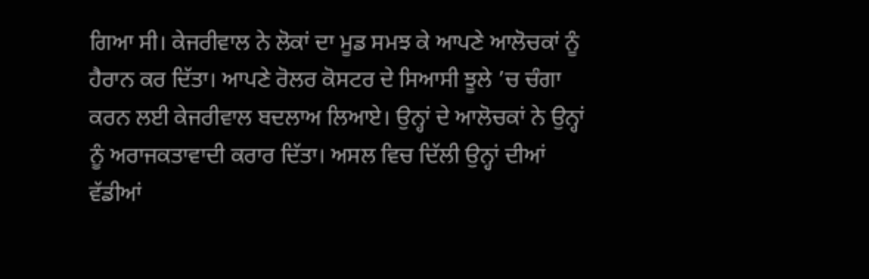ਗਿਆ ਸੀ। ਕੇਜਰੀਵਾਲ ਨੇ ਲੋਕਾਂ ਦਾ ਮੂਡ ਸਮਝ ਕੇ ਆਪਣੇ ਆਲੋਚਕਾਂ ਨੂੰ ਹੈਰਾਨ ਕਰ ਦਿੱਤਾ। ਆਪਣੇ ਰੋਲਰ ਕੋਸਟਰ ਦੇ ਸਿਆਸੀ ਝੂਲੇ ’ਚ ਚੰਗਾ ਕਰਨ ਲਈ ਕੇਜਰੀਵਾਲ ਬਦਲਾਅ ਲਿਆਏ। ਉਨ੍ਹਾਂ ਦੇ ਆਲੋਚਕਾਂ ਨੇ ਉਨ੍ਹਾਂ ਨੂੰ ਅਰਾਜਕਤਾਵਾਦੀ ਕਰਾਰ ਦਿੱਤਾ। ਅਸਲ ਵਿਚ ਦਿੱਲੀ ਉਨ੍ਹਾਂ ਦੀਆਂ ਵੱਡੀਆਂ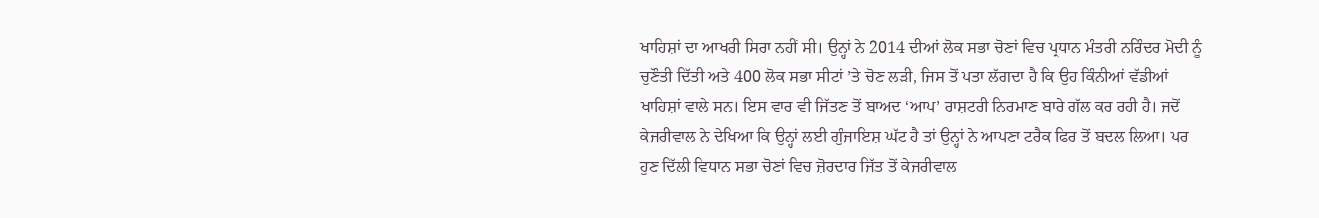ਖਾਹਿਸ਼ਾਂ ਦਾ ਆਖਰੀ ਸਿਰਾ ਨਹੀਂ ਸੀ। ਉਨ੍ਹਾਂ ਨੇ 2014 ਦੀਆਂ ਲੋਕ ਸਭਾ ਚੋਣਾਂ ਵਿਚ ਪ੍ਰਧਾਨ ਮੰਤਰੀ ਨਰਿੰਦਰ ਮੋਦੀ ਨੂੰ ਚੁਣੌਤੀ ਦਿੱਤੀ ਅਤੇ 400 ਲੋਕ ਸਭਾ ਸੀਟਾਂ ’ਤੇ ਚੋਣ ਲੜੀ, ਜਿਸ ਤੋਂ ਪਤਾ ਲੱਗਦਾ ਹੈ ਕਿ ਉਹ ਕਿੰਨੀਆਂ ਵੱਡੀਆਂ ਖਾਹਿਸ਼ਾਂ ਵਾਲੇ ਸਨ। ਇਸ ਵਾਰ ਵੀ ਜਿੱਤਣ ਤੋਂ ਬਾਅਦ ‘ਆਪ’ ਰਾਸ਼ਟਰੀ ਨਿਰਮਾਣ ਬਾਰੇ ਗੱਲ ਕਰ ਰਹੀ ਹੈ। ਜਦੋਂ ਕੇਜਰੀਵਾਲ ਨੇ ਦੇਖਿਆ ਕਿ ਉਨ੍ਹਾਂ ਲਈ ਗੁੰਜਾਇਸ਼ ਘੱਟ ਹੈ ਤਾਂ ਉਨ੍ਹਾਂ ਨੇ ਆਪਣਾ ਟਰੈਕ ਫਿਰ ਤੋਂ ਬਦਲ ਲਿਆ। ਪਰ ਹੁਣ ਦਿੱਲੀ ਵਿਧਾਨ ਸਭਾ ਚੋਣਾਂ ਵਿਚ ਜ਼ੋਰਦਾਰ ਜਿੱਤ ਤੋਂ ਕੇਜਰੀਵਾਲ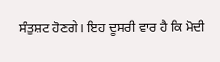ਸੰਤੁਸ਼ਟ ਹੋਣਗੇ। ਇਹ ਦੂਸਰੀ ਵਾਰ ਹੈ ਕਿ ਮੋਦੀ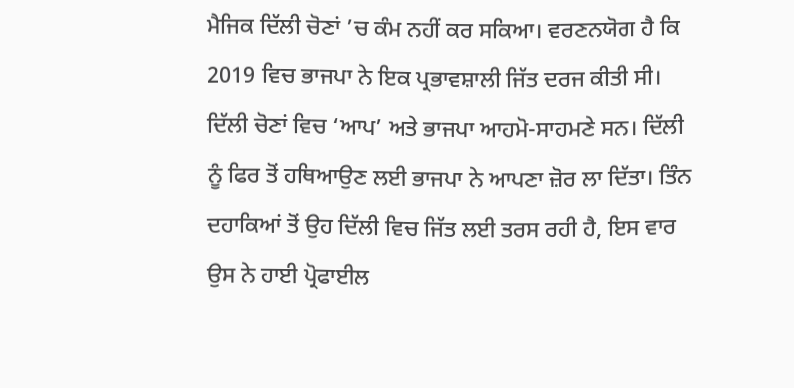ਮੈਜਿਕ ਦਿੱਲੀ ਚੋਣਾਂ ’ਚ ਕੰਮ ਨਹੀਂ ਕਰ ਸਕਿਆ। ਵਰਣਨਯੋਗ ਹੈ ਕਿ 2019 ਵਿਚ ਭਾਜਪਾ ਨੇ ਇਕ ਪ੍ਰਭਾਵਸ਼ਾਲੀ ਜਿੱਤ ਦਰਜ ਕੀਤੀ ਸੀ। ਦਿੱਲੀ ਚੋਣਾਂ ਵਿਚ ‘ਆਪ’ ਅਤੇ ਭਾਜਪਾ ਆਹਮੋ-ਸਾਹਮਣੇ ਸਨ। ਦਿੱਲੀ ਨੂੰ ਫਿਰ ਤੋਂ ਹਥਿਆਉਣ ਲਈ ਭਾਜਪਾ ਨੇ ਆਪਣਾ ਜ਼ੋਰ ਲਾ ਦਿੱਤਾ। ਤਿੰਨ ਦਹਾਕਿਆਂ ਤੋਂ ਉਹ ਦਿੱਲੀ ਵਿਚ ਜਿੱਤ ਲਈ ਤਰਸ ਰਹੀ ਹੈ, ਇਸ ਵਾਰ ਉਸ ਨੇ ਹਾਈ ਪ੍ਰੋਫਾਈਲ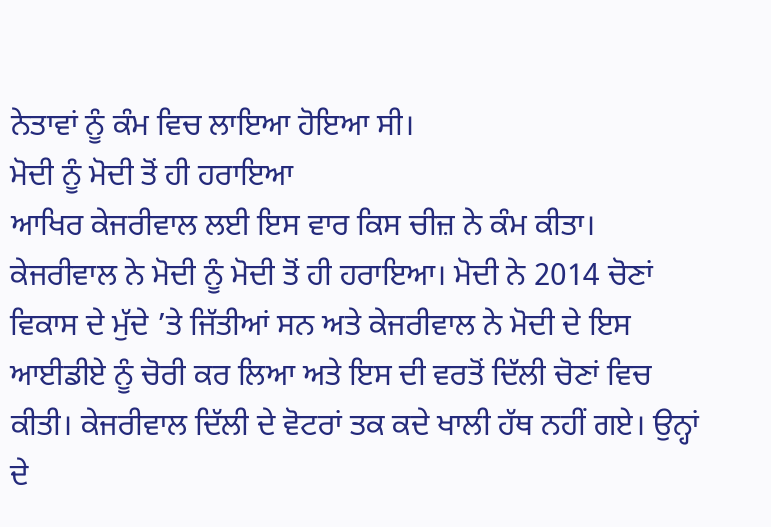ਨੇਤਾਵਾਂ ਨੂੰ ਕੰਮ ਵਿਚ ਲਾਇਆ ਹੋਇਆ ਸੀ।
ਮੋਦੀ ਨੂੰ ਮੋਦੀ ਤੋਂ ਹੀ ਹਰਾਇਆ
ਆਖਿਰ ਕੇਜਰੀਵਾਲ ਲਈ ਇਸ ਵਾਰ ਕਿਸ ਚੀਜ਼ ਨੇ ਕੰਮ ਕੀਤਾ। ਕੇਜਰੀਵਾਲ ਨੇ ਮੋਦੀ ਨੂੰ ਮੋਦੀ ਤੋਂ ਹੀ ਹਰਾਇਆ। ਮੋਦੀ ਨੇ 2014 ਚੋਣਾਂ ਵਿਕਾਸ ਦੇ ਮੁੱਦੇ ’ਤੇ ਜਿੱਤੀਆਂ ਸਨ ਅਤੇ ਕੇਜਰੀਵਾਲ ਨੇ ਮੋਦੀ ਦੇ ਇਸ ਆਈਡੀਏ ਨੂੰ ਚੋਰੀ ਕਰ ਲਿਆ ਅਤੇ ਇਸ ਦੀ ਵਰਤੋਂ ਦਿੱਲੀ ਚੋਣਾਂ ਵਿਚ ਕੀਤੀ। ਕੇਜਰੀਵਾਲ ਦਿੱਲੀ ਦੇ ਵੋਟਰਾਂ ਤਕ ਕਦੇ ਖਾਲੀ ਹੱਥ ਨਹੀਂ ਗਏ। ਉਨ੍ਹਾਂ ਦੇ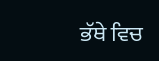ਭੱਥੇ ਵਿਚ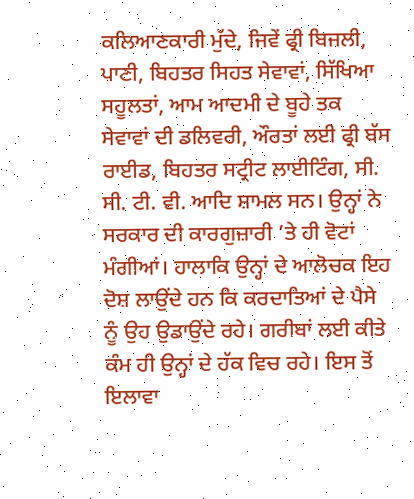ਕਲਿਆਣਕਾਰੀ ਮੁੱਦੇ, ਜਿਵੇਂ ਫ੍ਰੀ ਬਿਜਲੀ, ਪਾਣੀ, ਬਿਹਤਰ ਸਿਹਤ ਸੇਵਾਵਾਂ, ਸਿੱਖਿਆ ਸਹੂਲਤਾਂ, ਆਮ ਆਦਮੀ ਦੇ ਬੂਹੇ ਤਕ ਸੇਵਾਵਾਂ ਦੀ ਡਲਿਵਰੀ, ਔਰਤਾਂ ਲਈ ਫ੍ਰੀ ਬੱਸ ਰਾਈਡ, ਬਿਹਤਰ ਸਟ੍ਰੀਟ ਲਾਈਟਿੰਗ, ਸੀ. ਸੀ. ਟੀ. ਵੀ. ਆਦਿ ਸ਼ਾਮਲ ਸਨ। ਉਨ੍ਹਾਂ ਨੇ ਸਰਕਾਰ ਦੀ ਕਾਰਗੁਜ਼ਾਰੀ ’ਤੇ ਹੀ ਵੋਟਾਂ ਮੰਗੀਆਂ। ਹਾਲਾਕਿ ਉਨ੍ਹਾਂ ਦੇ ਆਲੋਚਕ ਇਹ ਦੋਸ਼ ਲਾਉਂਦੇ ਹਨ ਕਿ ਕਰਦਾਤਿਆਂ ਦੇ ਪੈਸੇ ਨੂੰ ਉਹ ਉਡਾਉਂਦੇ ਰਹੇ। ਗਰੀਬਾਂ ਲਈ ਕੀਤੇ ਕੰਮ ਹੀ ਉਨ੍ਹਾਂ ਦੇ ਹੱਕ ਵਿਚ ਰਹੇ। ਇਸ ਤੋਂ ਇਲਾਵਾ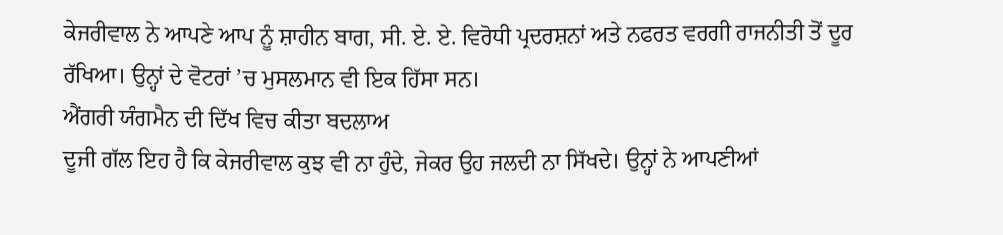ਕੇਜਰੀਵਾਲ ਨੇ ਆਪਣੇ ਆਪ ਨੂੰ ਸ਼ਾਹੀਨ ਬਾਗ, ਸੀ. ਏ. ਏ. ਵਿਰੋਧੀ ਪ੍ਰਦਰਸ਼ਨਾਂ ਅਤੇ ਨਫਰਤ ਵਰਗੀ ਰਾਜਨੀਤੀ ਤੋਂ ਦੂਰ ਰੱਖਿਆ। ਉਨ੍ਹਾਂ ਦੇ ਵੋਟਰਾਂ ’ਚ ਮੁਸਲਮਾਨ ਵੀ ਇਕ ਹਿੱਸਾ ਸਨ।
ਐਂਗਰੀ ਯੰਗਮੈਨ ਦੀ ਦਿੱਖ ਵਿਚ ਕੀਤਾ ਬਦਲਾਅ
ਦੂਜੀ ਗੱਲ ਇਹ ਹੈ ਕਿ ਕੇਜਰੀਵਾਲ ਕੁਝ ਵੀ ਨਾ ਹੁੰਦੇ, ਜੇਕਰ ਉਹ ਜਲਦੀ ਨਾ ਸਿੱਖਦੇ। ਉਨ੍ਹਾਂ ਨੇ ਆਪਣੀਆਂ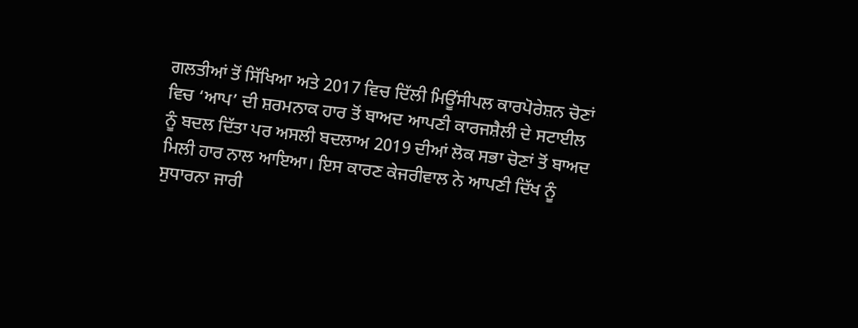ਗਲਤੀਆਂ ਤੋਂ ਸਿੱਖਿਆ ਅਤੇ 2017 ਵਿਚ ਦਿੱਲੀ ਮਿਊਂਸੀਪਲ ਕਾਰਪੋਰੇਸ਼ਨ ਚੋਣਾਂ ਵਿਚ ‘ਆਪ’ ਦੀ ਸ਼ਰਮਨਾਕ ਹਾਰ ਤੋਂ ਬਾਅਦ ਆਪਣੀ ਕਾਰਜਸ਼ੈਲੀ ਦੇ ਸਟਾਈਲ ਨੂੰ ਬਦਲ ਦਿੱਤਾ ਪਰ ਅਸਲੀ ਬਦਲਾਅ 2019 ਦੀਆਂ ਲੋਕ ਸਭਾ ਚੋਣਾਂ ਤੋਂ ਬਾਅਦ ਮਿਲੀ ਹਾਰ ਨਾਲ ਆਇਆ। ਇਸ ਕਾਰਣ ਕੇਜਰੀਵਾਲ ਨੇ ਆਪਣੀ ਦਿੱਖ ਨੂੰ ਸੁਧਾਰਨਾ ਜਾਰੀ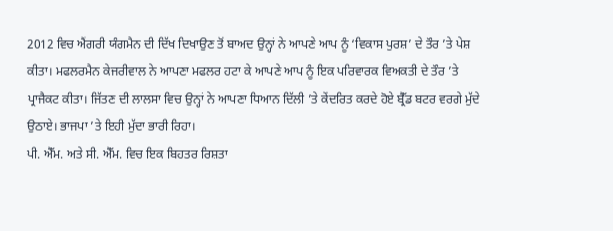2012 ਵਿਚ ਐਂਗਰੀ ਯੰਗਮੈਨ ਦੀ ਦਿੱਖ ਦਿਖਾਉਣ ਤੋਂ ਬਾਅਦ ਉਨ੍ਹਾਂ ਨੇ ਆਪਣੇ ਆਪ ਨੂੰ ‘ਵਿਕਾਸ ਪੁਰਸ਼’ ਦੇ ਤੌਰ ’ਤੇ ਪੇਸ਼ ਕੀਤਾ। ਮਫਲਰਮੈਨ ਕੇਜਰੀਵਾਲ ਨੇ ਆਪਣਾ ਮਫਲਰ ਹਟਾ ਕੇ ਆਪਣੇ ਆਪ ਨੂੰ ਇਕ ਪਰਿਵਾਰਕ ਵਿਅਕਤੀ ਦੇ ਤੌਰ ’ਤੇ ਪ੍ਰਾਜੈਕਟ ਕੀਤਾ। ਜਿੱਤਣ ਦੀ ਲਾਲਸਾ ਵਿਚ ਉਨ੍ਹਾਂ ਨੇ ਆਪਣਾ ਧਿਆਨ ਦਿੱਲੀ ’ਤੇ ਕੇਂਦਰਿਤ ਕਰਦੇ ਹੋਏ ਬ੍ਰੈੱਡ ਬਟਰ ਵਰਗੇ ਮੁੱਦੇ ਉਠਾਏ। ਭਾਜਪਾ ’ਤੇ ਇਹੀ ਮੁੱਦਾ ਭਾਰੀ ਰਿਹਾ।
ਪੀ. ਐੱਮ. ਅਤੇ ਸੀ. ਐੱਮ. ਵਿਚ ਇਕ ਬਿਹਤਰ ਰਿਸ਼ਤਾ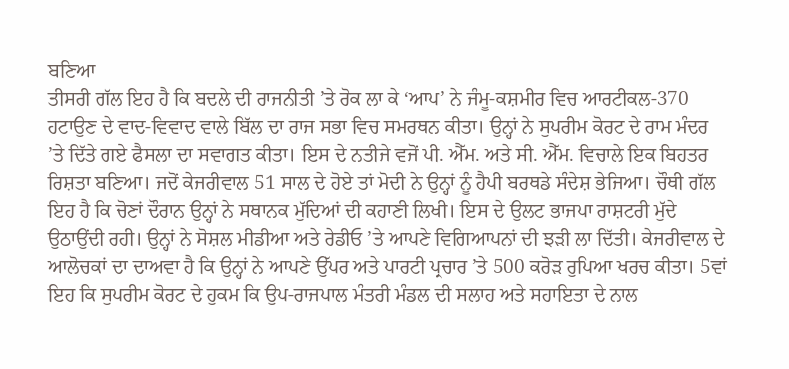ਬਣਿਆ
ਤੀਸਰੀ ਗੱਲ ਇਹ ਹੈ ਕਿ ਬਦਲੇ ਦੀ ਰਾਜਨੀਤੀ ’ਤੇ ਰੋਕ ਲਾ ਕੇ ‘ਆਪ’ ਨੇ ਜੰਮੂ-ਕਸ਼ਮੀਰ ਵਿਚ ਆਰਟੀਕਲ-370 ਹਟਾਉਣ ਦੇ ਵਾਦ-ਵਿਵਾਦ ਵਾਲੇ ਬਿੱਲ ਦਾ ਰਾਜ ਸਭਾ ਵਿਚ ਸਮਰਥਨ ਕੀਤਾ। ਉਨ੍ਹਾਂ ਨੇ ਸੁਪਰੀਮ ਕੋਰਟ ਦੇ ਰਾਮ ਮੰਦਰ ’ਤੇ ਦਿੱਤੇ ਗਏ ਫੈਸਲਾ ਦਾ ਸਵਾਗਤ ਕੀਤਾ। ਇਸ ਦੇ ਨਤੀਜੇ ਵਜੋਂ ਪੀ. ਐੱਮ. ਅਤੇ ਸੀ. ਐੱਮ. ਵਿਚਾਲੇ ਇਕ ਬਿਹਤਰ ਰਿਸ਼ਤਾ ਬਣਿਆ। ਜਦੋਂ ਕੇਜਰੀਵਾਲ 51 ਸਾਲ ਦੇ ਹੋਏ ਤਾਂ ਮੋਦੀ ਨੇ ਉਨ੍ਹਾਂ ਨੂੰ ਹੈਪੀ ਬਰਥਡੇ ਸੰਦੇਸ਼ ਭੇਜਿਆ। ਚੌਥੀ ਗੱਲ ਇਹ ਹੈ ਕਿ ਚੋਣਾਂ ਦੌਰਾਨ ਉਨ੍ਹਾਂ ਨੇ ਸਥਾਨਕ ਮੁੱਦਿਆਂ ਦੀ ਕਹਾਣੀ ਲਿਖੀ। ਇਸ ਦੇ ਉਲਟ ਭਾਜਪਾ ਰਾਸ਼ਟਰੀ ਮੁੱਦੇ ਉਠਾਉਂਦੀ ਰਹੀ। ਉਨ੍ਹਾਂ ਨੇ ਸੋਸ਼ਲ ਮੀਡੀਆ ਅਤੇ ਰੇਡੀਓ ’ਤੇ ਆਪਣੇ ਵਿਗਿਆਪਨਾਂ ਦੀ ਝੜੀ ਲਾ ਦਿੱਤੀ। ਕੇਜਰੀਵਾਲ ਦੇ ਆਲੋਚਕਾਂ ਦਾ ਦਾਅਵਾ ਹੈ ਕਿ ਉਨ੍ਹਾਂ ਨੇ ਆਪਣੇ ਉੱਪਰ ਅਤੇ ਪਾਰਟੀ ਪ੍ਰਚਾਰ ’ਤੇ 500 ਕਰੋੜ ਰੁਪਿਆ ਖਰਚ ਕੀਤਾ। 5ਵਾਂ ਇਹ ਕਿ ਸੁਪਰੀਮ ਕੋਰਟ ਦੇ ਹੁਕਮ ਕਿ ਉਪ-ਰਾਜਪਾਲ ਮੰਤਰੀ ਮੰਡਲ ਦੀ ਸਲਾਹ ਅਤੇ ਸਹਾਇਤਾ ਦੇ ਨਾਲ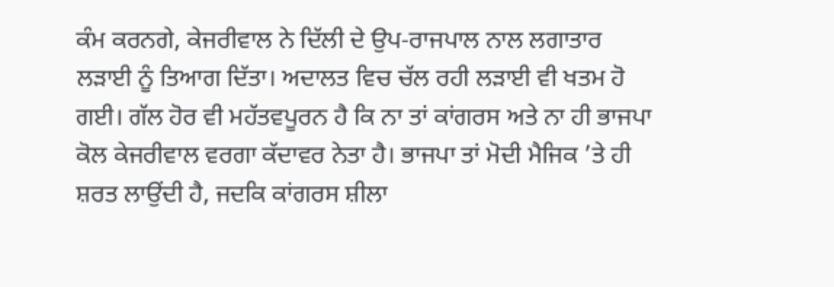ਕੰਮ ਕਰਨਗੇ, ਕੇਜਰੀਵਾਲ ਨੇ ਦਿੱਲੀ ਦੇ ਉਪ-ਰਾਜਪਾਲ ਨਾਲ ਲਗਾਤਾਰ ਲੜਾਈ ਨੂੰ ਤਿਆਗ ਦਿੱਤਾ। ਅਦਾਲਤ ਵਿਚ ਚੱਲ ਰਹੀ ਲੜਾਈ ਵੀ ਖਤਮ ਹੋ ਗਈ। ਗੱਲ ਹੋਰ ਵੀ ਮਹੱਤਵਪੂਰਨ ਹੈ ਕਿ ਨਾ ਤਾਂ ਕਾਂਗਰਸ ਅਤੇ ਨਾ ਹੀ ਭਾਜਪਾ ਕੋਲ ਕੇਜਰੀਵਾਲ ਵਰਗਾ ਕੱਦਾਵਰ ਨੇਤਾ ਹੈ। ਭਾਜਪਾ ਤਾਂ ਮੋਦੀ ਮੈਜਿਕ ’ਤੇ ਹੀ ਸ਼ਰਤ ਲਾਉਂਦੀ ਹੈ, ਜਦਕਿ ਕਾਂਗਰਸ ਸ਼ੀਲਾ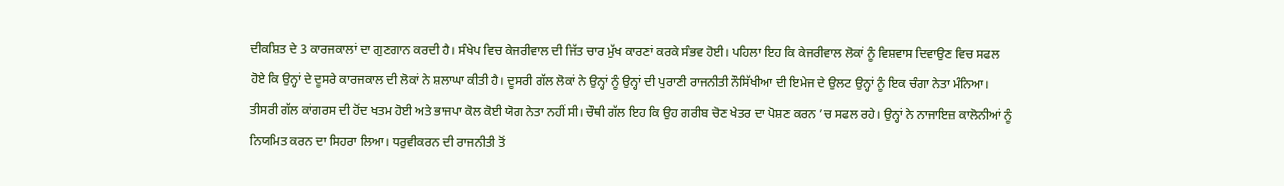ਦੀਕਸ਼ਿਤ ਦੇ 3 ਕਾਰਜਕਾਲਾਂ ਦਾ ਗੁਣਗਾਨ ਕਰਦੀ ਹੈ। ਸੰਖੇਪ ਵਿਚ ਕੇਜਰੀਵਾਲ ਦੀ ਜਿੱਤ ਚਾਰ ਮੁੱਖ ਕਾਰਣਾਂ ਕਰਕੇ ਸੰਭਵ ਹੋਈ। ਪਹਿਲਾ ਇਹ ਕਿ ਕੇਜਰੀਵਾਲ ਲੋਕਾਂ ਨੂੰ ਵਿਸ਼ਵਾਸ ਦਿਵਾਉਣ ਵਿਚ ਸਫਲ ਹੋਏ ਕਿ ਉਨ੍ਹਾਂ ਦੇ ਦੂਸਰੇ ਕਾਰਜਕਾਲ ਦੀ ਲੋਕਾਂ ਨੇ ਸ਼ਲਾਘਾ ਕੀਤੀ ਹੈ। ਦੂਸਰੀ ਗੱਲ ਲੋਕਾਂ ਨੇ ਉਨ੍ਹਾਂ ਨੂੰ ਉਨ੍ਹਾਂ ਦੀ ਪੁਰਾਣੀ ਰਾਜਨੀਤੀ ਨੌਸਿੱਖੀਆ ਦੀ ਇਮੇਜ ਦੇ ਉਲਟ ਉਨ੍ਹਾਂ ਨੂੰ ਇਕ ਚੰਗਾ ਨੇਤਾ ਮੰਨਿਆ। ਤੀਸਰੀ ਗੱਲ ਕਾਂਗਰਸ ਦੀ ਹੋਂਦ ਖਤਮ ਹੋਈ ਅਤੇ ਭਾਜਪਾ ਕੋਲ ਕੋਈ ਯੋਗ ਨੇਤਾ ਨਹੀਂ ਸੀ। ਚੌਥੀ ਗੱਲ ਇਹ ਕਿ ਉਹ ਗਰੀਬ ਚੋਣ ਖੇਤਰ ਦਾ ਪੋਸ਼ਣ ਕਰਨ ’ਚ ਸਫਲ ਰਹੇ। ਉਨ੍ਹਾਂ ਨੇ ਨਾਜਾਇਜ਼ ਕਾਲੋਨੀਆਂ ਨੂੰ ਨਿਯਮਿਤ ਕਰਨ ਦਾ ਸਿਹਰਾ ਲਿਆ। ਧਰੁਵੀਕਰਨ ਦੀ ਰਾਜਨੀਤੀ ਤੋਂ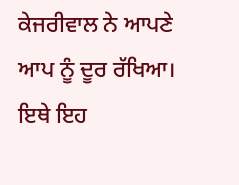ਕੇਜਰੀਵਾਲ ਨੇ ਆਪਣੇ ਆਪ ਨੂੰ ਦੂਰ ਰੱਖਿਆ। ਇਥੇ ਇਹ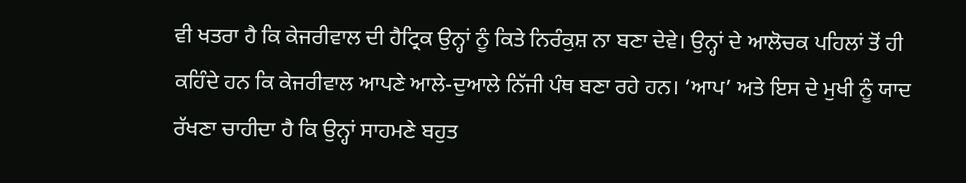ਵੀ ਖਤਰਾ ਹੈ ਕਿ ਕੇਜਰੀਵਾਲ ਦੀ ਹੈਟ੍ਰਿਕ ਉਨ੍ਹਾਂ ਨੂੰ ਕਿਤੇ ਨਿਰੰਕੁਸ਼ ਨਾ ਬਣਾ ਦੇਵੇ। ਉਨ੍ਹਾਂ ਦੇ ਆਲੋਚਕ ਪਹਿਲਾਂ ਤੋਂ ਹੀ ਕਹਿੰਦੇ ਹਨ ਕਿ ਕੇਜਰੀਵਾਲ ਆਪਣੇ ਆਲੇ-ਦੁਆਲੇ ਨਿੱਜੀ ਪੰਥ ਬਣਾ ਰਹੇ ਹਨ। ‘ਆਪ’ ਅਤੇ ਇਸ ਦੇ ਮੁਖੀ ਨੂੰ ਯਾਦ ਰੱਖਣਾ ਚਾਹੀਦਾ ਹੈ ਕਿ ਉਨ੍ਹਾਂ ਸਾਹਮਣੇ ਬਹੁਤ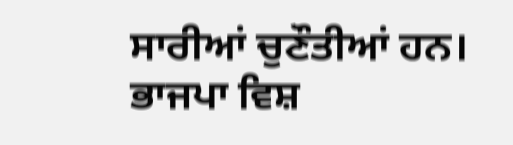ਸਾਰੀਆਂ ਚੁਣੌਤੀਆਂ ਹਨ।
ਭਾਜਪਾ ਵਿਸ਼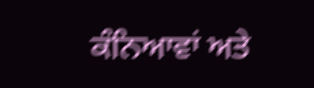ਕੰਨਿਆਵਾਂ ਅਤੇ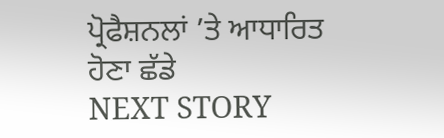ਪ੍ਰੋਫੈਸ਼ਨਲਾਂ ’ਤੇ ਆਧਾਰਿਤ ਹੋਣਾ ਛੱਡੇ
NEXT STORY